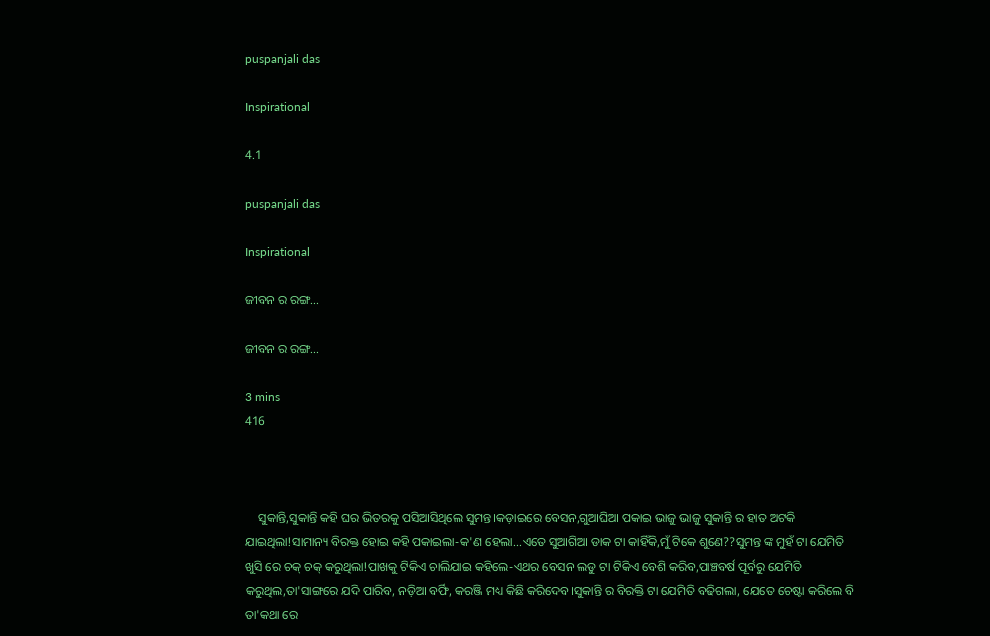puspanjali das

Inspirational

4.1

puspanjali das

Inspirational

ଜୀବନ ର ରଙ୍ଗ...

ଜୀବନ ର ରଙ୍ଗ...

3 mins
416



    ସୁକାନ୍ତି,ସୁକାନ୍ତି କହି ଘର ଭିତରକୁ ପସିଆସିଥିଲେ ସୁମନ୍ତ।କଡ଼ାଇରେ ବେସନ,ଗୁଆଘିଆ ପକାଇ ଭାଜୁ ଭାଜୁ ସୁକାନ୍ତି ର ହାତ ଅଟକି ଯାଇଥିଲା!ସାମାନ୍ୟ ବିରକ୍ତ ହୋଇ କହି ପକାଇଲା-କ'ଣ ହେଲା...ଏତେ ସୁଆଗିଆ ଡାକ ଟା କାହିଁକି,ମୁଁ ଟିକେ ଶୁଣେ??ସୁମନ୍ତ ଙ୍କ ମୁହଁ ଟା ଯେମିତି ଖୁସି ରେ ଚକ୍ ଚକ୍ କରୁଥିଲା!ପାଖକୁ ଟିକିଏ ଚାଲିଯାଇ କହିଲେ-ଏଥର ବେସନ ଲଡୁ ଟା ଟିକିଏ ବେଶି କରିବ,ପାଞ୍ଚବର୍ଷ ପୂର୍ବରୁ ଯେମିତି କରୁଥିଲ,ତା'ସାଙ୍ଗରେ ଯଦି ପାରିବ, ନଡ଼ିଆ ବର୍ଫି, କରଞ୍ଜି ମଧ୍ୟ କିଛି କରିଦେବ।ସୁକାନ୍ତି ର ବିରକ୍ତି ଟା ଯେମିତି ବଢିଗଲା, ଯେତେ ଚେଷ୍ଟା କରିଲେ ବି ତା'କଥା ରେ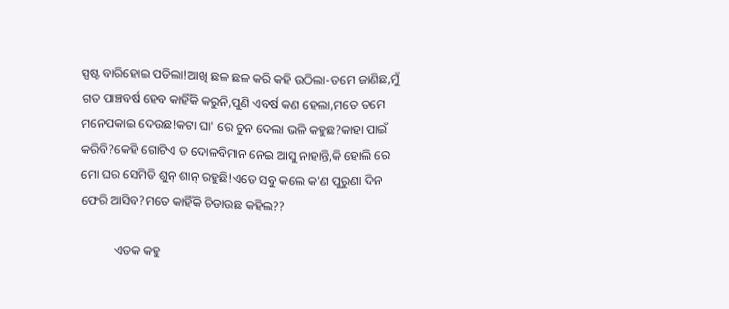ସ୍ପଷ୍ଟ ବାରିହୋଇ ପଡିଲା!ଆଖି ଛଳ ଛଳ କରି କହି ଉଠିଲା-ତମେ ଜାଣିଛ,ମୁଁ ଗତ ପାଞ୍ଚବର୍ଷ ହେବ କାହିଁକି କରୁନି,ପୁଣି ଏବର୍ଷ କଣ ହେଲା,ମତେ ତମେ ମନେପକାଇ ଦେଉଛ!କଟା ଘା' ରେ ଚୁନ ଦେଲା ଭଳି କହୁଛ?କାହା ପାଇଁ କରିବି?କେହି ଗୋଟିଏ ତ ଦୋଳବିମାନ ନେଇ ଆସୁ ନାହାନ୍ତି,କି ହୋଲି ରେ ମୋ ଘର ସେମିତି ଶୁନ୍ ଶାନ୍ ରହୁଛି!ଏତେ ସବୁ କଲେ କ'ଣ ପୁରୁଣା ଦିନ ଫେରି ଆସିବ?ମତେ କାହିଁକି ଚିଡାଉଛ କହିଲ??

           ଏତକ କହୁ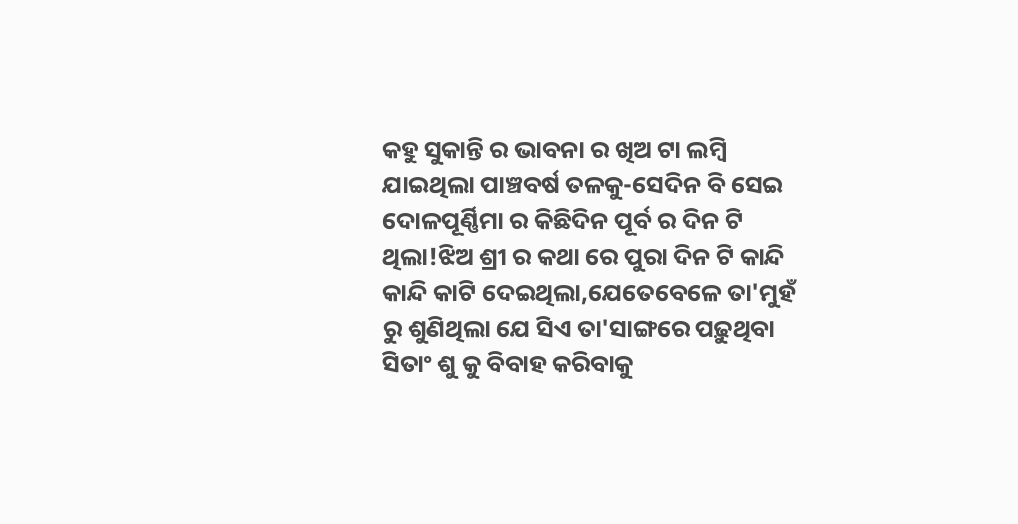କହୁ ସୁକାନ୍ତି ର ଭାବନା ର ଖିଅ ଟା ଲମ୍ବି ଯାଇଥିଲା ପାଞ୍ଚବର୍ଷ ତଳକୁ-ସେଦିନ ବି ସେଇ ଦୋଳପୂର୍ଣ୍ଣିମା ର କିଛିଦିନ ପୂର୍ବ ର ଦିନ ଟି ଥିଲା!ଝିଅ ଶ୍ରୀ ର କଥା ରେ ପୁରା ଦିନ ଟି କାନ୍ଦି କାନ୍ଦି କାଟି ଦେଇଥିଲା,ଯେତେବେଳେ ତା'ମୁହଁ ରୁ ଶୁଣିଥିଲା ଯେ ସିଏ ତା'ସାଙ୍ଗରେ ପଢ଼ୁଥିବା ସିତାଂ ଶୁ କୁ ବିବାହ କରିବାକୁ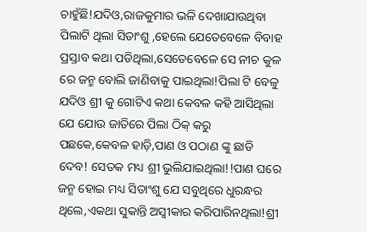ଚାହୁଁଛି!ଯଦିଓ,ରାଜକୁମାର ଭଳି ଦେଖାଯାଉଥିବା ପିଲାଟି ଥିଲା ସିତାଂଶୁ ,ହେଲେ ଯେତେବେଳେ ବିବାହ ପ୍ରସ୍ତାବ କଥା ପଡିଥିଲା,ସେତେବେଳେ ସେ ନୀଚ କୁଳ ରେ ଜନ୍ମ ବୋଲି ଜାଣିବାକୁ ପାଇଥିଲା!ପିଲା ଟି ବେଳୁ ଯଦିଓ ଶ୍ରୀ କୁ ଗୋଟିଏ କଥା କେବଳ କହି ଆସିଥିଲା ଯେ ଯୋଉ ଜାତିରେ ପିଲା ଠିକ୍ କରୁ ପଛକେ,କେବଳ ହାଡ଼ି,ପାଣ ଓ ପଠାଣ ଙ୍କୁ ଛାଡି ଦେବ! ସେତକ ମଧ୍ୟ ଶ୍ରୀ ଭୁଲିଯାଇଥିଲା!!ପାଣ ଘରେ ଜନ୍ମ ହୋଇ ମଧ୍ୟ ସିତାଂଶୁ ଯେ ସବୁଥିରେ ଧୁରନ୍ଧର ଥିଲେ,ଏକଥା ସୁକାନ୍ତି ଅସ୍ବୀକାର କରିପାରିନଥିଲା!ଶ୍ରୀ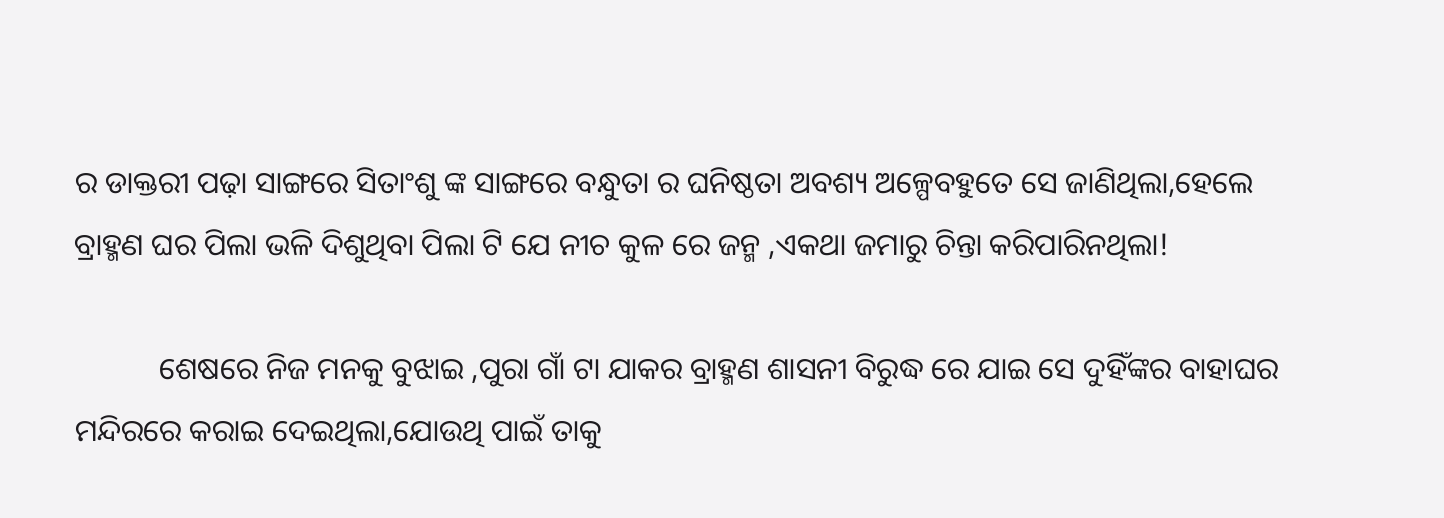ର ଡାକ୍ତରୀ ପଢ଼ା ସାଙ୍ଗରେ ସିତାଂଶୁ ଙ୍କ ସାଙ୍ଗରେ ବନ୍ଧୁତା ର ଘନିଷ୍ଠତା ଅବଶ୍ୟ ଅଳ୍ପେବହୁତେ ସେ ଜାଣିଥିଲା,ହେଲେ ବ୍ରାହ୍ମଣ ଘର ପିଲା ଭଳି ଦିଶୁଥିବା ପିଲା ଟି ଯେ ନୀଚ କୁଳ ରେ ଜନ୍ମ ,ଏକଥା ଜମାରୁ ଚିନ୍ତା କରିପାରିନଥିଲା!

           ଶେଷରେ ନିଜ ମନକୁ ବୁଝାଇ ,ପୁରା ଗାଁ ଟା ଯାକର ବ୍ରାହ୍ମଣ ଶାସନୀ ବିରୁଦ୍ଧ ରେ ଯାଇ ସେ ଦୁହିଁଙ୍କର ବାହାଘର ମନ୍ଦିରରେ କରାଇ ଦେଇଥିଲା,ଯୋଉଥି ପାଇଁ ତାକୁ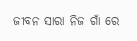ଜୀବନ ସାରା ନିଜ ଗାଁ ରେ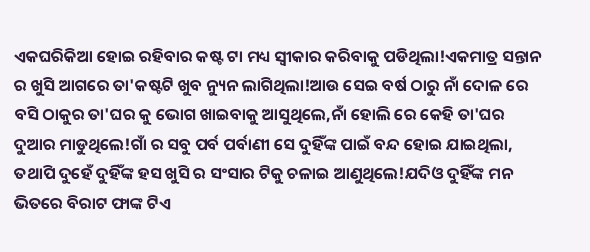ଏକଘରିକିଆ ହୋଇ ରହିବାର କଷ୍ଟ ଟା ମଧ୍ୟ ସ୍ୱୀକାର କରିବାକୁ ପଡିଥିଲା!ଏକମାତ୍ର ସନ୍ତାନ ର ଖୁସି ଆଗରେ ତା'କଷ୍ଟଟି ଖୁବ ନ୍ୟୁନ ଲାଗିଥିଲା!ଆଉ ସେଇ ବର୍ଷ ଠାରୁ ନାଁ ଦୋଳ ରେ ବସି ଠାକୁର ତା'ଘର କୁ ଭୋଗ ଖାଇବାକୁ ଆସୁଥିଲେ,ନାଁ ହୋଲି ରେ କେହି ତା'ଘର ଦୁଆର ମାଡୁଥିଲେ!ଗାଁ ର ସବୁ ପର୍ବ ପର୍ବାଣୀ ସେ ଦୁହିଁଙ୍କ ପାଇଁ ବନ୍ଦ ହୋଇ ଯାଇଥିଲା, ତଥାପି ଦୁହେଁ ଦୁହିଁଙ୍କ ହସ ଖୁସି ର ସଂସାର ଟିକୁ ଚଳାଇ ଆଣୁଥିଲେ!ଯଦିଓ ଦୁହିଁଙ୍କ ମନ ଭିତରେ ବିରାଟ ଫାଙ୍କ ଟିଏ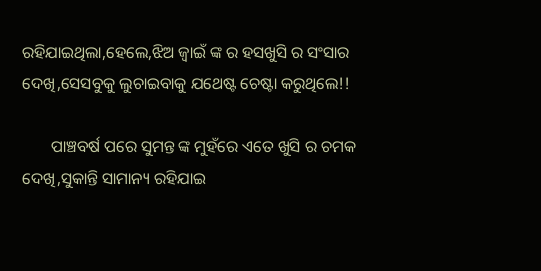ରହିଯାଇଥିଲା,ହେଲେ,ଝିଅ ଜ୍ୱାଇଁ ଙ୍କ ର ହସଖୁସି ର ସଂସାର ଦେଖି,ସେସବୁକୁ ଲୁଚାଇବାକୁ ଯଥେଷ୍ଟ ଚେଷ୍ଟା କରୁଥିଲେ!!

       ପାଞ୍ଚବର୍ଷ ପରେ ସୁମନ୍ତ ଙ୍କ ମୁହଁରେ ଏତେ ଖୁସି ର ଚମକ ଦେଖି,ସୁକାନ୍ତି ସାମାନ୍ୟ ରହିଯାଇ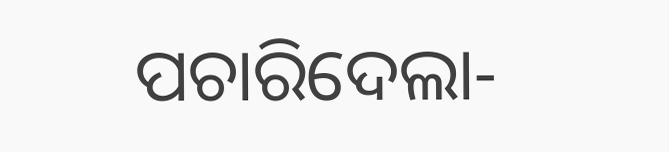ପଚାରିଦେଲା-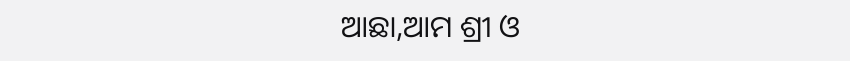ଆଛା,ଆମ ଶ୍ରୀ ଓ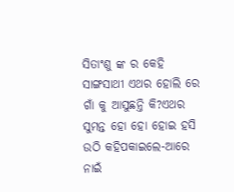ସିତାଂଶୁ ଙ୍କ ର କେହି ସାଙ୍ଗସାଥୀ ଏଥର ହୋଲି ରେ ଗାଁ କୁ ଆସୁଛନ୍ତି କି?ଏଥର ସୁମନ୍ତ ହୋ ହୋ ହୋଇ ହସି ଉଠି କହିପକାଇଲେ-ଆରେ ନାଇଁ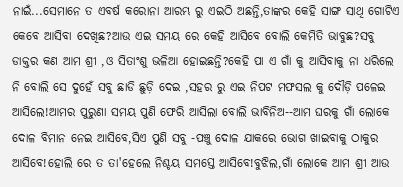ନାଇଁ...ସେମାନେ ତ ଏବର୍ଷ କରୋନା ଆରମ୍ଭ ରୁ ଏଇଠି ଅଛନ୍ତି,ତାଙ୍କର କେହି ସାଙ୍ଗ ସାଥି ଗୋଟିଏ କେବେ ଆସିବା ଦେଖିଛ?ଆଉ ଏଇ ସମୟ ରେ କେହି ଆସିବେ ବୋଲି କେମିତି ଭାବୁଛ?ସବୁ ଡାକ୍ତର କଣ ଆମ ଶ୍ରୀ ,ଓ ସିତାଂଶୁ ଭଳିଆ ହୋଇଛନ୍ତି?କେହି ପା ଏ ଗାଁ କୁ ଆସିବାକୁ ନା ଧରିଲେ ନି ବୋଲି ସେ ଦୁହେଁ ସବୁ ଛାଡି ଛୁଡ଼ି ଦେଇ ,ସହର ରୁ ଏଇ ନିପଟ ମଫସଲ କୁ ଦୌଡ଼ି ପଳେଇ ଆସିଲେ!ଆମର ପୁରୁଣା ସମୟ ପୁଣି ଫେରି ଆସିଲା ବୋଲି ଭାବିନିଅ--ଆମ ଘରକୁ ଗାଁ ଲୋକେ ଦୋଳ ବିମାନ ନେଇ ଆସିବେ,ସିଏ ପୁଣି ସବୁ -ପଞ୍ଚୁ ଦୋଳ ଯାକରେ ଭୋଗ ଖାଇବାକୁ ଠାକୁର ଆସିବେ!ହୋଲି ରେ ତ ତା'ହେଲେ ନିଶ୍ଚୟ ସମସ୍ତେ ଆସିବେ!ବୁଝିଲ,ଗାଁ ଲୋକେ ଆମ ଶ୍ରୀ ଆଉ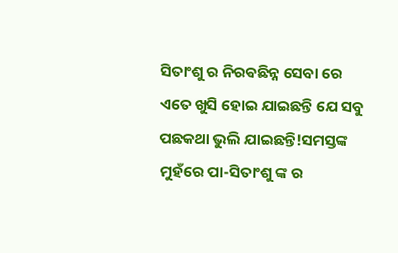ସିତାଂଶୁ ର ନିରଵଛିନ୍ନ ସେବା ରେ ଏତେ ଖୁସି ହୋଇ ଯାଇଛନ୍ତି ଯେ ସବୁ ପଛକଥା ଭୁଲି ଯାଇଛନ୍ତି!ସମସ୍ତଙ୍କ ମୁହଁରେ ପା-ସିତାଂଶୁ ଙ୍କ ର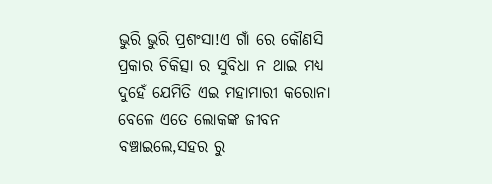ଭୁରି ଭୁରି ପ୍ରଶଂସା!ଏ ଗାଁ ରେ କୌଣସି ପ୍ରକାର ଚିକିତ୍ସା ର ସୁବିଧା ନ ଥାଇ ମଧ୍ୟ ଦୁହେଁ ଯେମିତି ଏଇ ମହାମାରୀ କରୋନା ବେଳେ ଏତେ ଲୋକଙ୍କ ଜୀବନ ବଞ୍ଚାଇଲେ,ସହର ରୁ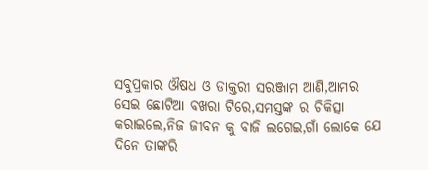ସବୁପ୍ରକାର ଔଷଧ ଓ ଡାକ୍ତରୀ ସରଞ୍ଜାମ ଆଣି,ଆମର ସେଇ ଛୋଟିଆ ବଖରା ଟିରେ,ସମସ୍ତଙ୍କ ର ଚିକିତ୍ସା କରାଇଲେ,ନିଜ ଜୀବନ କୁ ବାଜି ଲଗେଇ,ଗାଁ ଲୋକେ ଯେ ଦିନେ ତାଙ୍କରି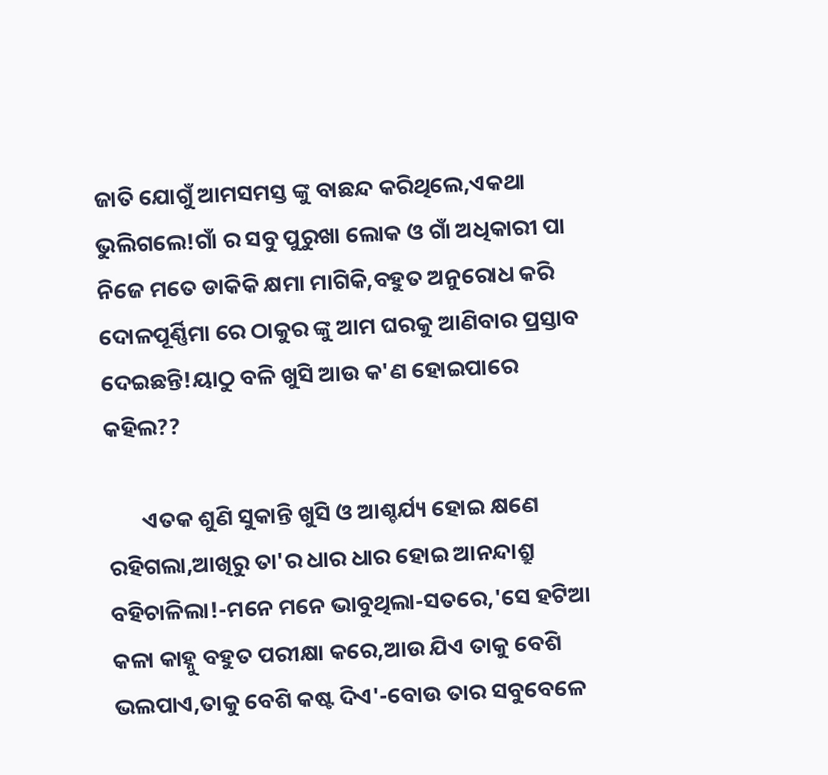ଜାତି ଯୋଗୁଁ ଆମସମସ୍ତ ଙ୍କୁ ବାଛନ୍ଦ କରିଥିଲେ,ଏକଥା ଭୁଲିଗଲେ!ଗାଁ ର ସବୁ ପୁରୁଖା ଲୋକ ଓ ଗାଁ ଅଧିକାରୀ ପା ନିଜେ ମତେ ଡାକିକି କ୍ଷମା ମାଗିକି,ବହୁତ ଅନୁରୋଧ କରି ଦୋଳପୂର୍ଣ୍ଣିମା ରେ ଠାକୁର ଙ୍କୁ ଆମ ଘରକୁ ଆଣିବାର ପ୍ରସ୍ତାବ ଦେଇଛନ୍ତି!ୟାଠୁ ବଳି ଖୁସି ଆଉ କ'ଣ ହୋଇପାରେ କହିଲ??

       ଏତକ ଶୁଣି ସୁକାନ୍ତି ଖୁସି ଓ ଆଶ୍ଚର୍ଯ୍ୟ ହୋଇ କ୍ଷଣେ ରହିଗଲା,ଆଖିରୁ ତା'ର ଧାର ଧାର ହୋଇ ଆନନ୍ଦାଶ୍ରୁ ବହିଚାଳିଲା!-ମନେ ମନେ ଭାବୁଥିଲା-ସତରେ,'ସେ ହଟିଆ କଳା କାହ୍ନୁ ବହୁତ ପରୀକ୍ଷା କରେ,ଆଉ ଯିଏ ତାକୁ ବେଶି ଭଲପାଏ,ତାକୁ ବେଶି କଷ୍ଟ ଦିଏ'-ବୋଉ ତାର ସବୁବେଳେ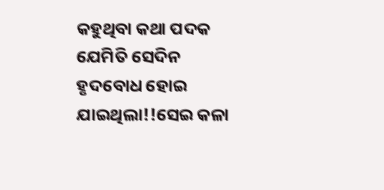କହୁଥିବା କଥା ପଦକ ଯେମିତି ସେଦିନ ହୃଦବୋଧ ହୋଇ ଯାଇଥିଲା!!ସେଇ କଳା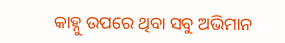କାହ୍ନୁ ଉପରେ ଥିବା ସବୁ ଅଭିମାନ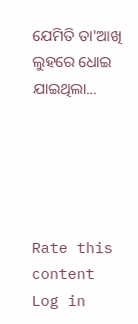ଯେମିତି ତା'ଆଖି ଲୁହରେ ଧୋଇ ଯାଇଥିଲା...





Rate this content
Log in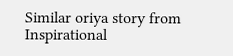Similar oriya story from Inspirational